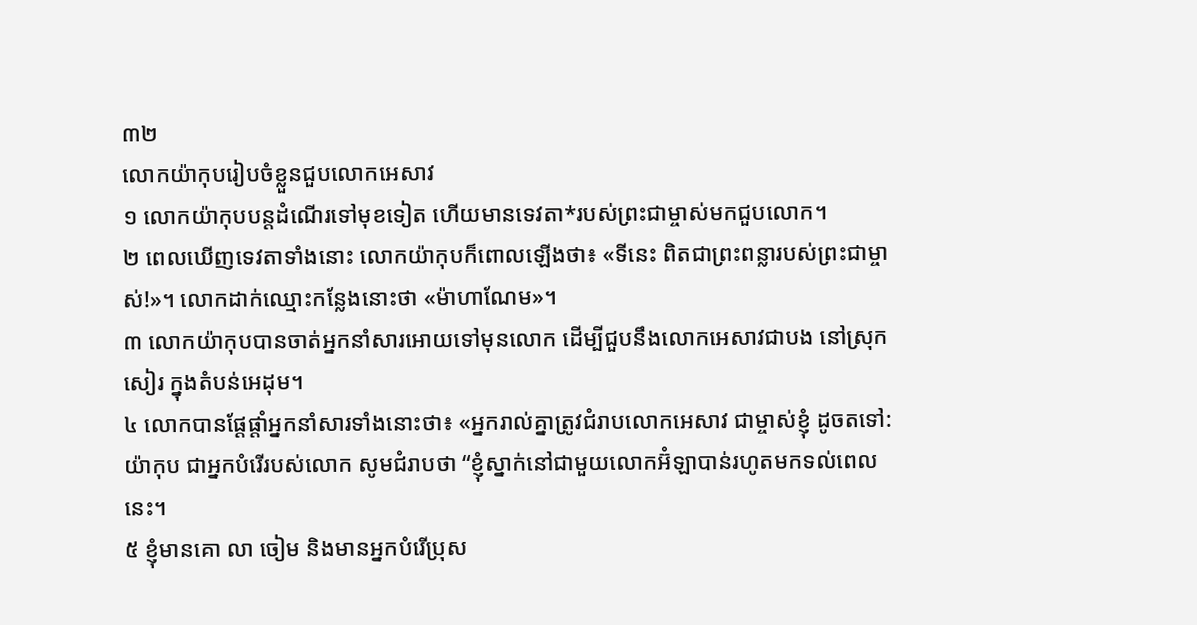៣២
លោកយ៉ាកុបរៀបចំខ្លួនជួបលោកអេសាវ
១ លោកយ៉ាកុបបន្តដំណើរទៅមុខទៀត ហើយមានទេវតា*របស់ព្រះជាម្ចាស់មកជួបលោក។
២ ពេលឃើញទេវតាទាំងនោះ លោកយ៉ាកុបក៏ពោលឡើងថា៖ «ទីនេះ ពិតជាព្រះពន្លារបស់ព្រះជាម្ចាស់!»។ លោកដាក់ឈ្មោះកន្លែងនោះថា «ម៉ាហាណែម»។
៣ លោកយ៉ាកុបបានចាត់អ្នកនាំសារអោយទៅមុនលោក ដើម្បីជួបនឹងលោកអេសាវជាបង នៅស្រុកសៀរ ក្នុងតំបន់អេដុម។
៤ លោកបានផ្ដែផ្ដាំអ្នកនាំសារទាំងនោះថា៖ «អ្នករាល់គ្នាត្រូវជំរាបលោកអេសាវ ជាម្ចាស់ខ្ញុំ ដូចតទៅ: យ៉ាកុប ជាអ្នកបំរើរបស់លោក សូមជំរាបថា “ខ្ញុំស្នាក់នៅជាមួយលោកអ៊ំឡាបាន់រហូតមកទល់ពេលនេះ។
៥ ខ្ញុំមានគោ លា ចៀម និងមានអ្នកបំរើប្រុស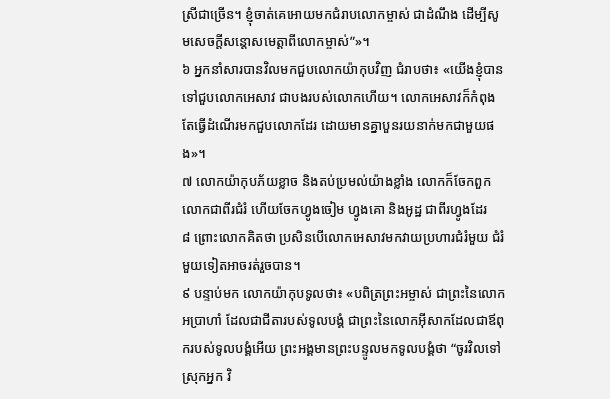ស្រីជាច្រើន។ ខ្ញុំចាត់គេអោយមកជំរាបលោកម្ចាស់ ជាដំណឹង ដើម្បីសូមសេចក្ដីសន្តោសមេត្តាពីលោកម្ចាស់”»។
៦ អ្នកនាំសារបានវិលមកជួបលោកយ៉ាកុបវិញ ជំរាបថា៖ «យើងខ្ញុំបានទៅជួបលោកអេសាវ ជាបងរបស់លោកហើយ។ លោកអេសាវក៏កំពុងតែធ្វើដំណើរមកជួបលោកដែរ ដោយមានគ្នាបួនរយនាក់មកជាមួយផង»។
៧ លោកយ៉ាកុបភ័យខ្លាច និងតប់ប្រមល់យ៉ាងខ្លាំង លោកក៏ចែកពួកលោកជាពីរជំរំ ហើយចែកហ្វូងចៀម ហ្វូងគោ និងអូដ្ឋ ជាពីរហ្វូងដែរ
៨ ព្រោះលោកគិតថា ប្រសិនបើលោកអេសាវមកវាយប្រហារជំរំមួយ ជំរំមួយទៀតអាចរត់រួចបាន។
៩ បន្ទាប់មក លោកយ៉ាកុបទូលថា៖ «បពិត្រព្រះអម្ចាស់ ជាព្រះនៃលោកអប្រាហាំ ដែលជាជីតារបស់ទូលបង្គំ ជាព្រះនៃលោកអ៊ីសាកដែលជាឪពុករបស់ទូលបង្គំអើយ ព្រះអង្គមានព្រះបន្ទូលមកទូលបង្គំថា “ចូរវិលទៅស្រុកអ្នក វិ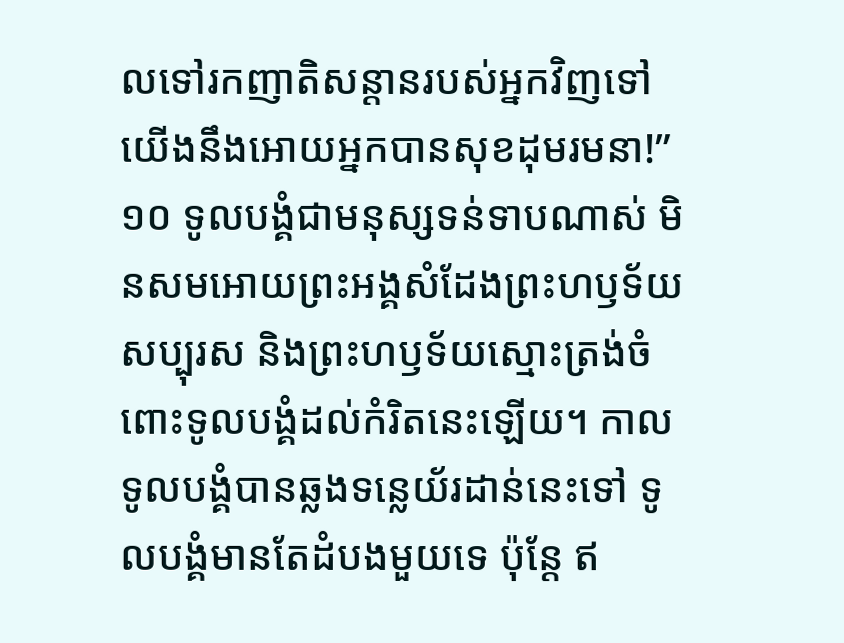លទៅរកញាតិសន្ដានរបស់អ្នកវិញទៅ យើងនឹងអោយអ្នកបានសុខដុមរមនា!”
១០ ទូលបង្គំជាមនុស្សទន់ទាបណាស់ មិនសមអោយព្រះអង្គសំដែងព្រះហឫទ័យសប្បុរស និងព្រះហឫទ័យស្មោះត្រង់ចំពោះទូលបង្គំដល់កំរិតនេះឡើយ។ កាលទូលបង្គំបានឆ្លងទន្លេយ័រដាន់នេះទៅ ទូលបង្គំមានតែដំបងមួយទេ ប៉ុន្តែ ឥ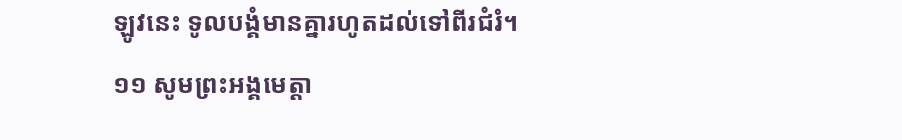ឡូវនេះ ទូលបង្គំមានគ្នារហូតដល់ទៅពីរជំរំ។
១១ សូមព្រះអង្គមេត្តា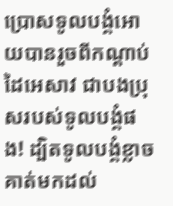ប្រោសទូលបង្គំអោយបានរួចពីកណ្ដាប់ដៃអេសាវ ជាបងប្រុសរបស់ទូលបង្គំផង! ដ្បិតទូលបង្គំខ្លាចគាត់មកដល់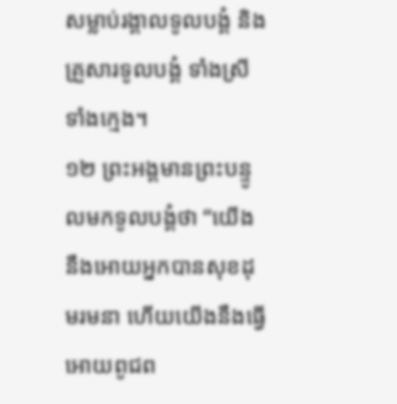សម្លាប់រង្គាលទូលបង្គំ និងគ្រួសារទូលបង្គំ ទាំងស្រីទាំងក្មេង។
១២ ព្រះអង្គមានព្រះបន្ទូលមកទូលបង្គំថា “យើងនឹងអោយអ្នកបានសុខដុមរមនា ហើយយើងនឹងធ្វើអោយពូជព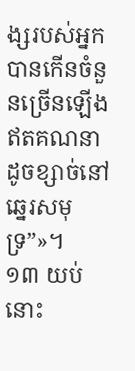ង្សរបស់អ្នកបានកើនចំនួនច្រើនឡើងឥតគណនា ដូចខ្សាច់នៅឆ្នេរសមុទ្រ”»។
១៣ យប់នោះ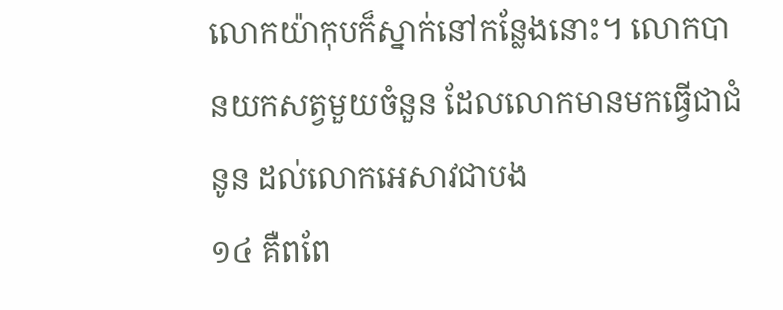លោកយ៉ាកុបក៏ស្នាក់នៅកន្លែងនោះ។ លោកបានយកសត្វមួយចំនួន ដែលលោកមានមកធ្វើជាជំនូន ដល់លោកអេសាវជាបង
១៤ គឺពពែ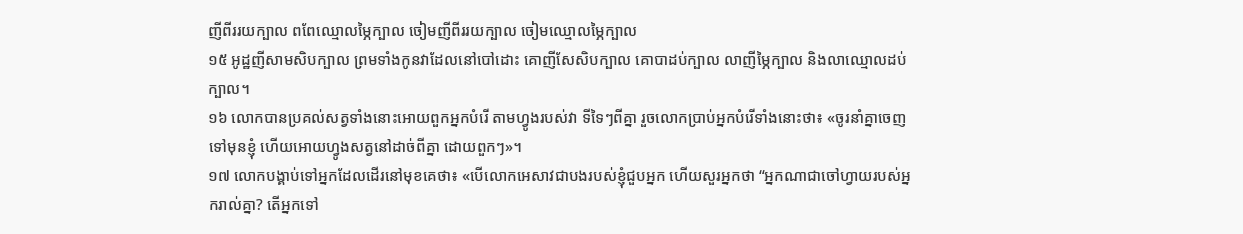ញីពីររយក្បាល ពពែឈ្មោលម្ភៃក្បាល ចៀមញីពីររយក្បាល ចៀមឈ្មោលម្ភៃក្បាល
១៥ អូដ្ឋញីសាមសិបក្បាល ព្រមទាំងកូនវាដែលនៅបៅដោះ គោញីសែសិបក្បាល គោបាដប់ក្បាល លាញីម្ភៃក្បាល និងលាឈ្មោលដប់ក្បាល។
១៦ លោកបានប្រគល់សត្វទាំងនោះអោយពួកអ្នកបំរើ តាមហ្វូងរបស់វា ទីទៃៗពីគ្នា រួចលោកប្រាប់អ្នកបំរើទាំងនោះថា៖ «ចូរនាំគ្នាចេញទៅមុនខ្ញុំ ហើយអោយហ្វូងសត្វនៅដាច់ពីគ្នា ដោយពួកៗ»។
១៧ លោកបង្គាប់ទៅអ្នកដែលដើរនៅមុខគេថា៖ «បើលោកអេសាវជាបងរបស់ខ្ញុំជួបអ្នក ហើយសួរអ្នកថា “អ្នកណាជាចៅហ្វាយរបស់អ្នករាល់គ្នា? តើអ្នកទៅ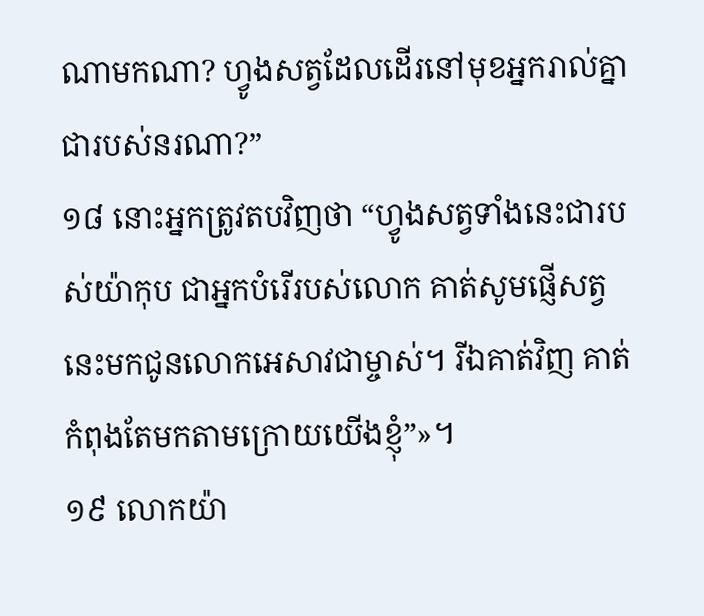ណាមកណា? ហ្វូងសត្វដែលដើរនៅមុខអ្នករាល់គ្នាជារបស់នរណា?”
១៨ នោះអ្នកត្រូវតបវិញថា “ហ្វូងសត្វទាំងនេះជារបស់យ៉ាកុប ជាអ្នកបំរើរបស់លោក គាត់សូមផ្ញើសត្វនេះមកជូនលោកអេសាវជាម្ចាស់។ រីឯគាត់វិញ គាត់កំពុងតែមកតាមក្រោយយើងខ្ញុំ”»។
១៩ លោកយ៉ា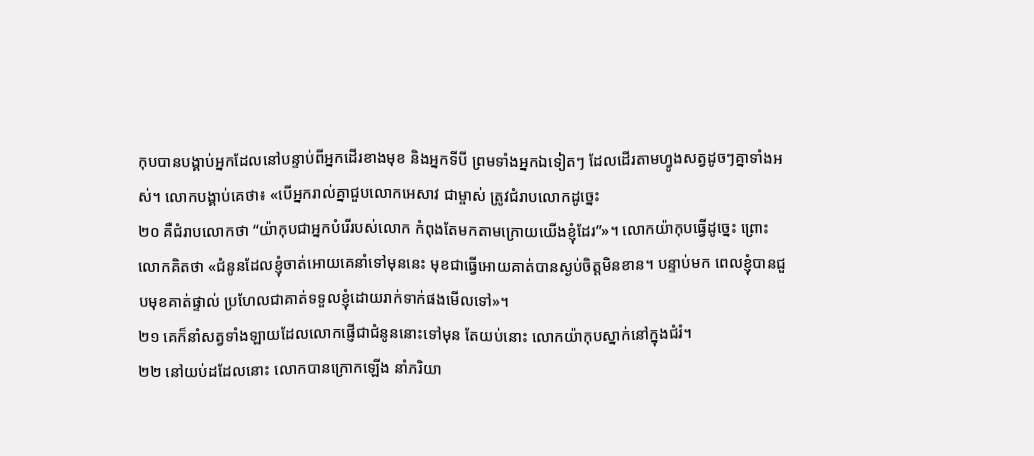កុបបានបង្គាប់អ្នកដែលនៅបន្ទាប់ពីអ្នកដើរខាងមុខ និងអ្នកទីបី ព្រមទាំងអ្នកឯទៀតៗ ដែលដើរតាមហ្វូងសត្វដូចៗគ្នាទាំងអស់។ លោកបង្គាប់គេថា៖ «បើអ្នករាល់គ្នាជួបលោកអេសាវ ជាម្ចាស់ ត្រូវជំរាបលោកដូច្នេះ
២០ គឺជំរាបលោកថា “យ៉ាកុបជាអ្នកបំរើរបស់លោក កំពុងតែមកតាមក្រោយយើងខ្ញុំដែរ”»។ លោកយ៉ាកុបធ្វើដូច្នេះ ព្រោះលោកគិតថា «ជំនូនដែលខ្ញុំចាត់អោយគេនាំទៅមុននេះ មុខជាធ្វើអោយគាត់បានស្ងប់ចិត្តមិនខាន។ បន្ទាប់មក ពេលខ្ញុំបានជួបមុខគាត់ផ្ទាល់ ប្រហែលជាគាត់ទទួលខ្ញុំដោយរាក់ទាក់ផងមើលទៅ»។
២១ គេក៏នាំសត្វទាំងឡាយដែលលោកផ្ញើជាជំនូននោះទៅមុន តែយប់នោះ លោកយ៉ាកុបស្នាក់នៅក្នុងជំរំ។
២២ នៅយប់ដដែលនោះ លោកបានក្រោកឡើង នាំភរិយា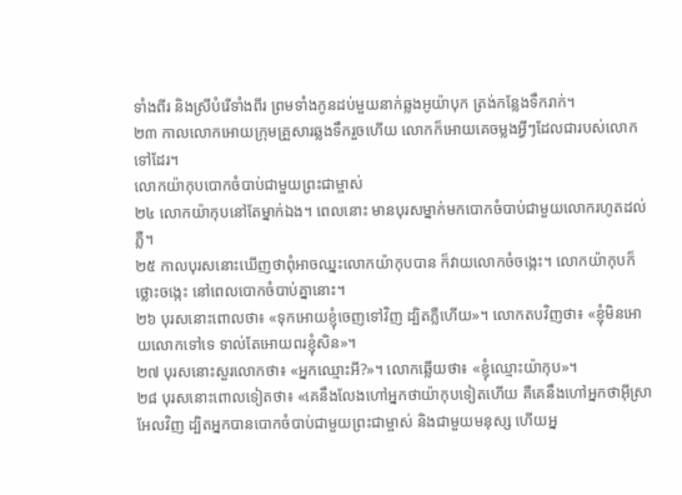ទាំងពីរ និងស្រីបំរើទាំងពីរ ព្រមទាំងកូនដប់មួយនាក់ឆ្លងអូយ៉ាបុក ត្រង់កន្លែងទឹករាក់។
២៣ កាលលោកអោយក្រុមគ្រួសារឆ្លងទឹករួចហើយ លោកក៏អោយគេចម្លងអ្វីៗដែលជារបស់លោកទៅដែរ។
លោកយ៉ាកុបបោកចំបាប់ជាមួយព្រះជាម្ចាស់
២៤ លោកយ៉ាកុបនៅតែម្នាក់ឯង។ ពេលនោះ មានបុរសម្នាក់មកបោកចំបាប់ជាមួយលោករហូតដល់ភ្លឺ។
២៥ កាលបុរសនោះឃើញថាពុំអាចឈ្នះលោកយ៉ាកុបបាន ក៏វាយលោកចំចង្កេះ។ លោកយ៉ាកុបក៏ថ្លោះចង្កេះ នៅពេលបោកចំបាប់គ្នានោះ។
២៦ បុរសនោះពោលថា៖ «ទុកអោយខ្ញុំចេញទៅវិញ ដ្បិតភ្លឺហើយ»។ លោកតបវិញថា៖ «ខ្ញុំមិនអោយលោកទៅទេ ទាល់តែអោយពរខ្ញុំសិន»។
២៧ បុរសនោះសួរលោកថា៖ «អ្នកឈ្មោះអី?»។ លោកឆ្លើយថា៖ «ខ្ញុំឈ្មោះយ៉ាកុប»។
២៨ បុរសនោះពោលទៀតថា៖ «គេនឹងលែងហៅអ្នកថាយ៉ាកុបទៀតហើយ គឺគេនឹងហៅអ្នកថាអ៊ីស្រាអែលវិញ ដ្បិតអ្នកបានបោកចំបាប់ជាមួយព្រះជាម្ចាស់ និងជាមួយមនុស្ស ហើយអ្ន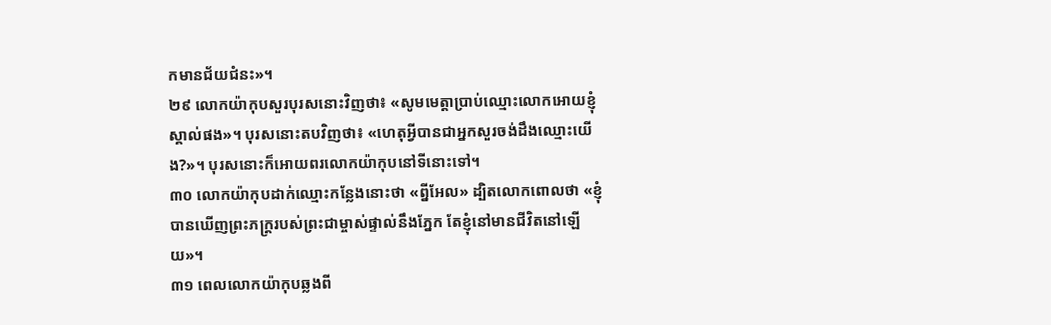កមានជ័យជំនះ»។
២៩ លោកយ៉ាកុបសួរបុរសនោះវិញថា៖ «សូមមេត្តាប្រាប់ឈ្មោះលោកអោយខ្ញុំស្គាល់ផង»។ បុរសនោះតបវិញថា៖ «ហេតុអ្វីបានជាអ្នកសួរចង់ដឹងឈ្មោះយើង?»។ បុរសនោះក៏អោយពរលោកយ៉ាកុបនៅទីនោះទៅ។
៣០ លោកយ៉ាកុបដាក់ឈ្មោះកន្លែងនោះថា «ព្នីអែល» ដ្បិតលោកពោលថា «ខ្ញុំបានឃើញព្រះភក្ត្ររបស់ព្រះជាម្ចាស់ផ្ទាល់នឹងភ្នែក តែខ្ញុំនៅមានជីវិតនៅឡើយ»។
៣១ ពេលលោកយ៉ាកុបឆ្លងពី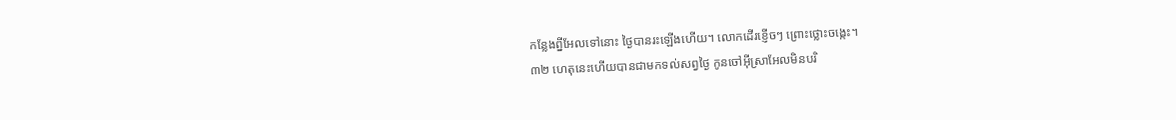កន្លែងព្នីអែលទៅនោះ ថ្ងៃបានរះឡើងហើយ។ លោកដើរខ្ញើចៗ ព្រោះថ្លោះចង្កេះ។
៣២ ហេតុនេះហើយបានជាមកទល់សព្វថ្ងៃ កូនចៅអ៊ីស្រាអែលមិនបរិ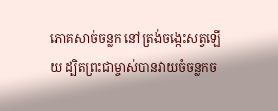ភោគសាច់ចន្លក នៅត្រង់ចង្កេះសត្វឡើយ ដ្បិតព្រះជាម្ចាស់បានវាយចំចន្លកច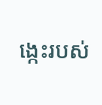ង្កេះរបស់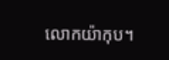លោកយ៉ាកុប។